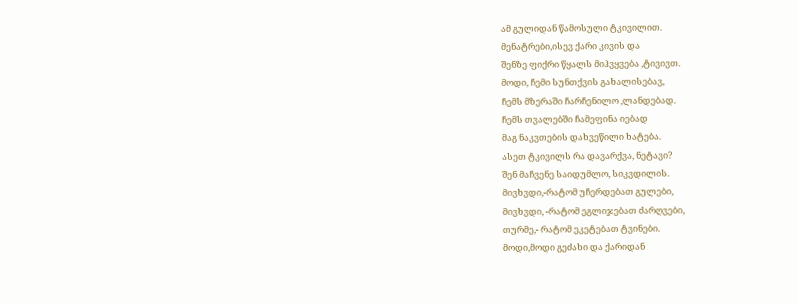ამ გულიდან წამოსული ტკივილით.
მენატრები,ისევ ქარი კივის და
შენზე ფიქრი წყალს მიჰვყვება ,ტივივთ.
მოდი, ჩემი სუნთქვის გახალისებავ,
ჩემს მზერაში ჩარჩენილო ,ლანდებად.
ჩემს თვალებში ჩამეფინა იებად
მაგ ნაკვთების დახვეწილი ხატება.
ასეთ ტკივილს რა დავარქვა, ნეტავი?
შენ მაჩვენე საიდუმლო, სიკვდილის.
მივხვდი,-რატომ უჩერდებათ გულები,
მივხვდი, -რატომ ეგლიჯებათ ძარღვები,
თურმე,- რატომ ეკეტებათ ტვინები.
მოდი,მოდი გეძახი და ქარიდან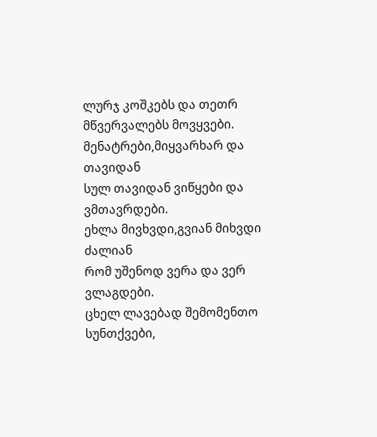ლურჯ კოშკებს და თეთრ მწვერვალებს მოვყვები.
მენატრები,მიყვარხარ და თავიდან
სულ თავიდან ვიწყები და ვმთავრდები.
ეხლა მივხვდი,გვიან მიხვდი ძალიან
რომ უშენოდ ვერა და ვერ ვლაგდები.
ცხელ ლავებად შემომენთო სუნთქვები,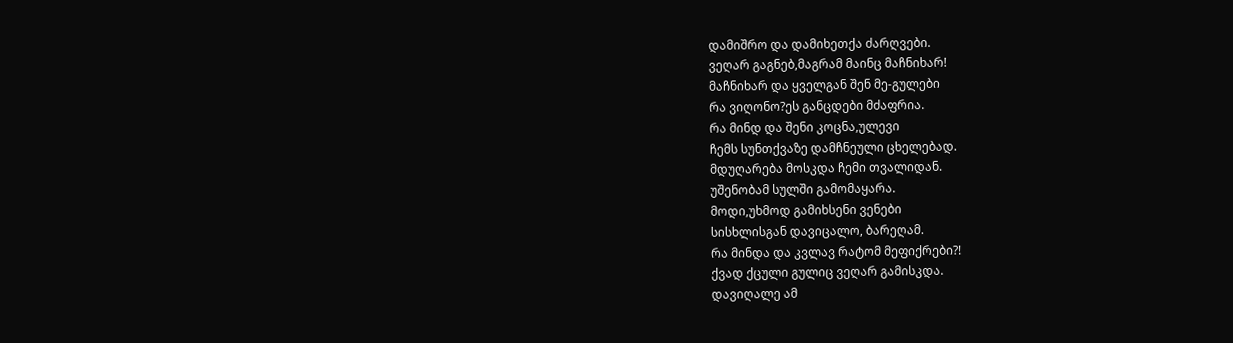დამიშრო და დამიხეთქა ძარღვები.
ვეღარ გაგნებ,მაგრამ მაინც მაჩნიხარ!
მაჩნიხარ და ყველგან შენ მე-გულები
რა ვიღონო?ეს განცდები მძაფრია.
რა მინდ და შენი კოცნა,ულევი
ჩემს სუნთქვაზე დამჩნეული ცხელებად.
მდუღარება მოსკდა ჩემი თვალიდან.
უშენობამ სულში გამომაყარა.
მოდი,უხმოდ გამიხსენი ვენები
სისხლისგან დავიცალო, ბარეღამ.
რა მინდა და კვლავ რატომ მეფიქრები?!
ქვად ქცული გულიც ვეღარ გამისკდა.
დავიღალე ამ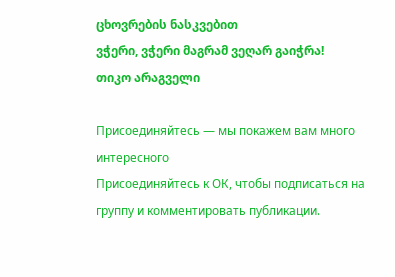ცხოვრების ნასკვებით
ვჭერი, ვჭერი მაგრამ ვეღარ გაიჭრა!
თიკო არაგველი

Присоединяйтесь — мы покажем вам много интересного
Присоединяйтесь к ОК, чтобы подписаться на группу и комментировать публикации.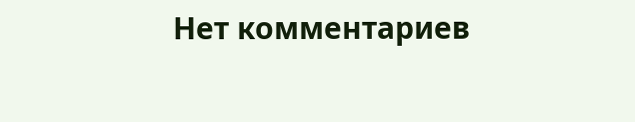Нет комментариев